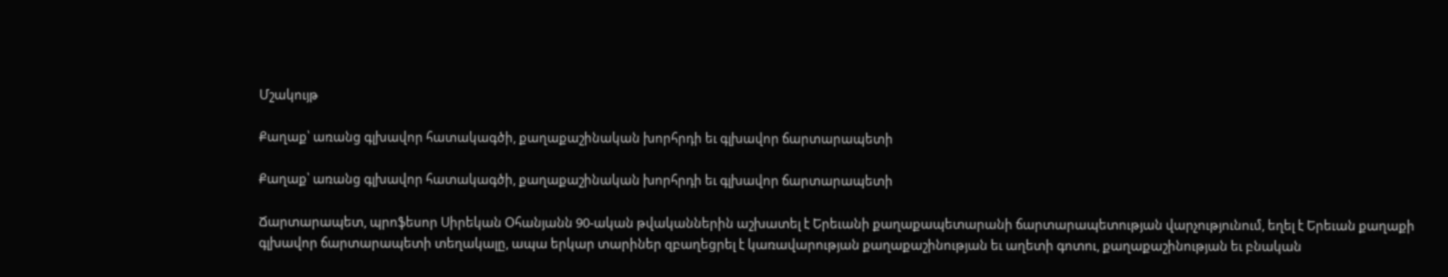Մշակույթ

Քաղաք՝ առանց գլխավոր հատակագծի, քաղաքաշինական խորհրդի եւ գլխավոր ճարտարապետի

Քաղաք՝ առանց գլխավոր հատակագծի, քաղաքաշինական խորհրդի եւ գլխավոր ճարտարապետի

Ճարտարապետ, պրոֆեսոր Սիրեկան Օհանյանն 90-ական թվականներին աշխատել է Երեւանի քաղաքապետարանի ճարտարապետության վարչությունում, եղել է Երեւան քաղաքի գլխավոր ճարտարապետի տեղակալը, ապա երկար տարիներ զբաղեցրել է կառավարության քաղաքաշինության եւ աղետի գոտու, քաղաքաշինության եւ բնական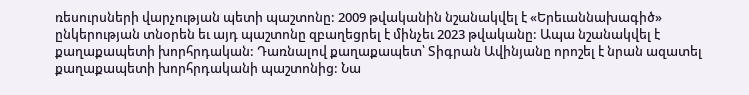ռեսուրսների վարչության պետի պաշտոնը: 2009 թվականին նշանակվել է «Երեւաննախագիծ» ընկերության տնօրեն եւ այդ պաշտոնը զբաղեցրել է մինչեւ 2023 թվականը: Ապա նշանակվել է քաղաքապետի խորհրդական: Դառնալով քաղաքապետ՝ Տիգրան Ավինյանը որոշել է նրան ազատել քաղաքապետի խորհրդականի պաշտոնից: Նա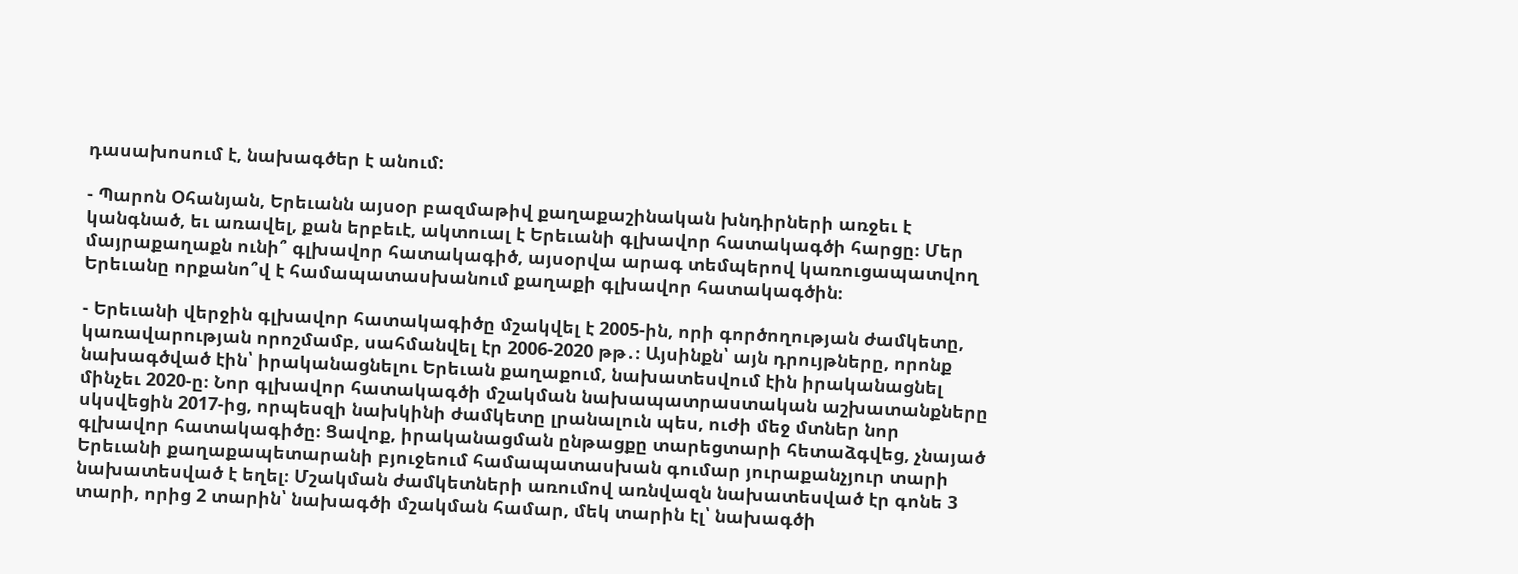դասախոսում է, նախագծեր է անում:

- Պարոն Օհանյան, Երեւանն այսօր բազմաթիվ քաղաքաշինական խնդիրների առջեւ է կանգնած, եւ առավել, քան երբեւէ, ակտուալ է Երեւանի գլխավոր հատակագծի հարցը։ Մեր մայրաքաղաքն ունի՞ գլխավոր հատակագիծ, այսօրվա արագ տեմպերով կառուցապատվող Երեւանը որքանո՞վ է համապատասխանում քաղաքի գլխավոր հատակագծին։

- Երեւանի վերջին գլխավոր հատակագիծը մշակվել է 2005-ին, որի գործողության ժամկետը, կառավարության որոշմամբ, սահմանվել էր 2006-2020 թթ․։ Այսինքն՝ այն դրույթները, որոնք նախագծված էին՝ իրականացնելու Երեւան քաղաքում, նախատեսվում էին իրականացնել մինչեւ 2020-ը։ Նոր գլխավոր հատակագծի մշակման նախապատրաստական աշխատանքները սկսվեցին 2017-ից, որպեսզի նախկինի ժամկետը լրանալուն պես, ուժի մեջ մտներ նոր գլխավոր հատակագիծը։ Ցավոք, իրականացման ընթացքը տարեցտարի հետաձգվեց, չնայած Երեւանի քաղաքապետարանի բյուջեում համապատասխան գումար յուրաքանչյուր տարի նախատեսված է եղել։ Մշակման ժամկետների առումով առնվազն նախատեսված էր գոնե 3 տարի, որից 2 տարին՝ նախագծի մշակման համար, մեկ տարին էլ՝ նախագծի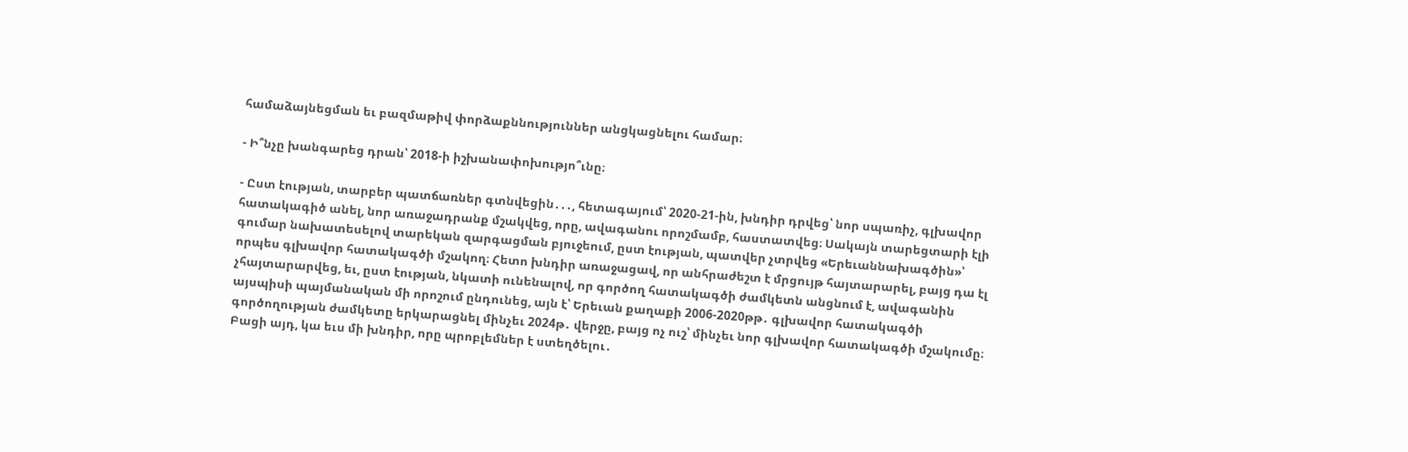համաձայնեցման եւ բազմաթիվ փորձաքննություններ անցկացնելու համար։

- Ի՞նչը խանգարեց դրան՝ 2018-ի իշխանափոխությո՞ւնը։

- Ըստ էության, տարբեր պատճառներ գտնվեցին․․․, հետագայում՝ 2020-21-ին, խնդիր դրվեց՝ նոր սպառիչ, գլխավոր հատակագիծ անել, նոր առաջադրանք մշակվեց, որը, ավագանու որոշմամբ, հաստատվեց։ Սակայն տարեցտարի էլի գումար նախատեսելով տարեկան զարգացման բյուջեում, ըստ էության, պատվեր չտրվեց «Երեւաննախագծին»՝ որպես գլխավոր հատակագծի մշակող։ Հետո խնդիր առաջացավ, որ անհրաժեշտ է մրցույթ հայտարարել, բայց դա էլ չհայտարարվեց, եւ, ըստ էության, նկատի ունենալով, որ գործող հատակագծի ժամկետն անցնում է, ավագանին այսպիսի պայմանական մի որոշում ընդունեց, այն է՝ Երեւան քաղաքի 2006-2020թթ․ գլխավոր հատակագծի գործողության ժամկետը երկարացնել մինչեւ 2024թ․ վերջը, բայց ոչ ուշ՝ մինչեւ նոր գլխավոր հատակագծի մշակումը։ Բացի այդ, կա եւս մի խնդիր, որը պրոբլեմներ է ստեղծելու․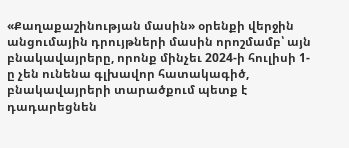«Քաղաքաշինության մասին» օրենքի վերջին անցումային դրույթների մասին որոշմամբ՝ այն բնակավայրերը, որոնք մինչեւ 2024-ի հուլիսի 1-ը չեն ունենա գլխավոր հատակագիծ, բնակավայրերի տարածքում պետք է դադարեցնեն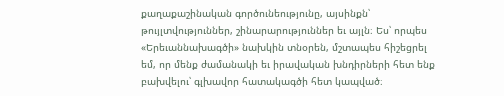քաղաքաշինական գործունեությունը, այսինքն՝ թույլտվություններ, շինարարություններ եւ այլն։ Ես՝ որպես «Երեւաննախագծի» նախկին տնօրեն, մշտապես հիշեցրել եմ, որ մենք ժամանակի եւ իրավական խնդիրների հետ ենք բախվելու՝ գլխավոր հատակագծի հետ կապված։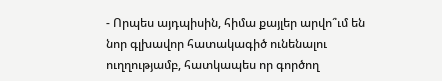- Որպես այդպիսին, հիմա քայլեր արվո՞ւմ են նոր գլխավոր հատակագիծ ունենալու ուղղությամբ, հատկապես որ գործող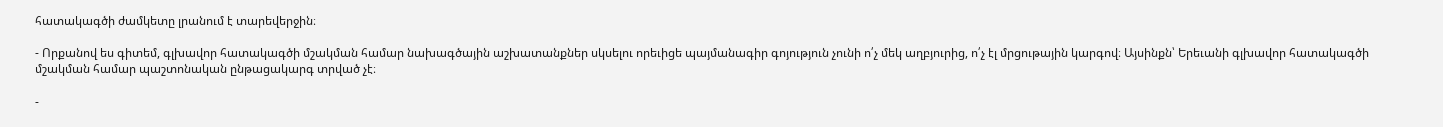հատակագծի ժամկետը լրանում է տարեվերջին։

- Որքանով ես գիտեմ, գլխավոր հատակագծի մշակման համար նախագծային աշխատանքներ սկսելու որեւիցե պայմանագիր գոյություն չունի ո՛չ մեկ աղբյուրից, ո՛չ էլ մրցութային կարգով։ Այսինքն՝ Երեւանի գլխավոր հատակագծի մշակման համար պաշտոնական ընթացակարգ տրված չէ։

-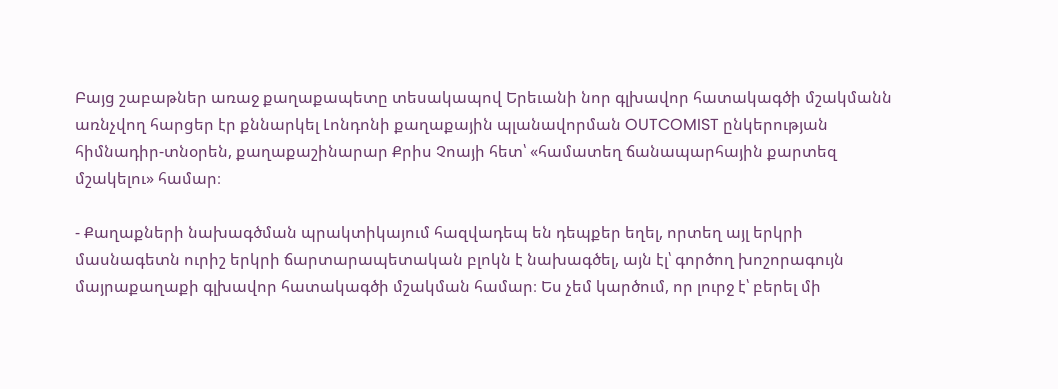Բայց շաբաթներ առաջ քաղաքապետը տեսակապով Երեւանի նոր գլխավոր հատակագծի մշակմանն առնչվող հարցեր էր քննարկել Լոնդոնի քաղաքային պլանավորման OUTCOMIST ընկերության հիմնադիր-տնօրեն, քաղաքաշինարար Քրիս Չոայի հետ՝ «համատեղ ճանապարհային քարտեզ մշակելու» համար։

- Քաղաքների նախագծման պրակտիկայում հազվադեպ են դեպքեր եղել, որտեղ այլ երկրի մասնագետն ուրիշ երկրի ճարտարապետական բլոկն է նախագծել, այն էլ՝ գործող խոշորագույն մայրաքաղաքի գլխավոր հատակագծի մշակման համար։ Ես չեմ կարծում, որ լուրջ է՝ բերել մի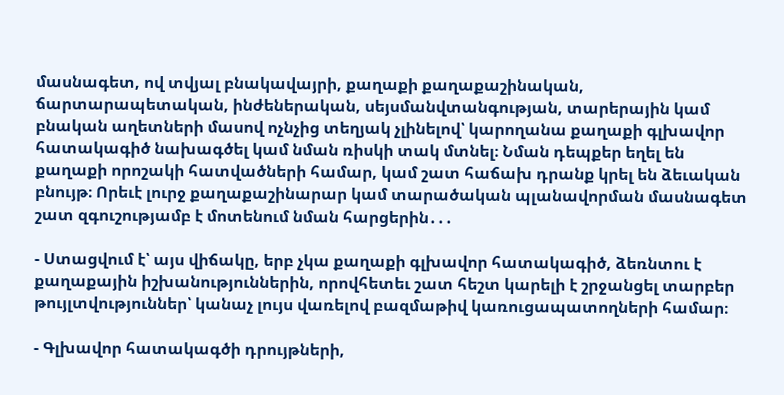մասնագետ, ով տվյալ բնակավայրի, քաղաքի քաղաքաշինական, ճարտարապետական, ինժեներական, սեյսմանվտանգության, տարերային կամ բնական աղետների մասով ոչնչից տեղյակ չլինելով՝ կարողանա քաղաքի գլխավոր հատակագիծ նախագծել կամ նման ռիսկի տակ մտնել։ Նման դեպքեր եղել են քաղաքի որոշակի հատվածների համար, կամ շատ հաճախ դրանք կրել են ձեւական բնույթ։ Որեւէ լուրջ քաղաքաշինարար կամ տարածական պլանավորման մասնագետ շատ զգուշությամբ է մոտենում նման հարցերին․․․

- Ստացվում է՝ այս վիճակը, երբ չկա քաղաքի գլխավոր հատակագիծ, ձեռնտու է քաղաքային իշխանություններին, որովհետեւ շատ հեշտ կարելի է շրջանցել տարբեր թույլտվություններ՝ կանաչ լույս վառելով բազմաթիվ կառուցապատողների համար։

- Գլխավոր հատակագծի դրույթների,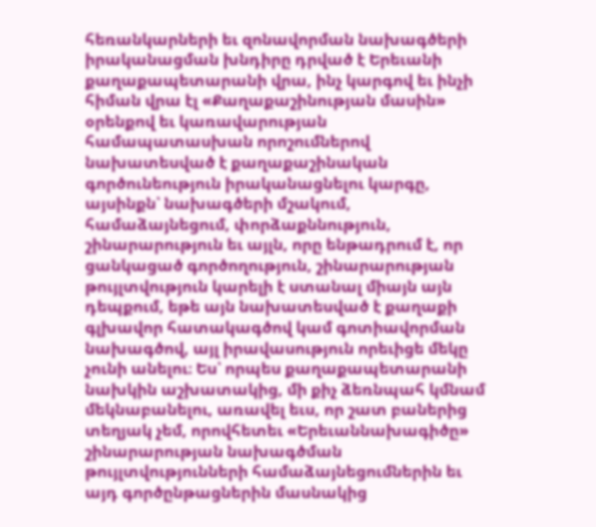հեռանկարների եւ զոնավորման նախագծերի իրականացման խնդիրը դրված է Երեւանի քաղաքապետարանի վրա, ինչ կարգով եւ ինչի հիման վրա էլ «Քաղաքաշինության մասին» օրենքով եւ կառավարության համապատասխան որոշումներով նախատեսված է քաղաքաշինական գործունեություն իրականացնելու կարգը, այսինքն՝ նախագծերի մշակում, համաձայնեցում, փորձաքննություն, շինարարություն եւ այլն, որը ենթադրում է, որ ցանկացած գործողություն, շինարարության թույլտվություն կարելի է ստանալ միայն այն դեպքում, եթե այն նախատեսված է քաղաքի գլխավոր հատակագծով կամ գոտիավորման նախագծով, այլ իրավասություն որեւիցե մեկը չունի անելու։ Ես՝ որպես քաղաքապետարանի նախկին աշխատակից, մի քիչ ձեռնպահ կմնամ մեկնաբանելու, առավել եւս, որ շատ բաներից տեղյակ չեմ, որովհետեւ «Երեւաննախագիծը» շինարարության նախագծման թույլտվությունների համաձայնեցումներին եւ այդ գործընթացներին մասնակից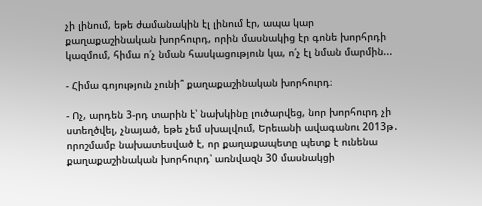չի լինում, եթե ժամանակին էլ լինում էր, ապա կար քաղաքաշինական խորհուրդ, որին մասնակից էր գոնե խորհրդի կազմում, հիմա ո՛չ նման հասկացություն կա, ո՛չ էլ նման մարմին...

- Հիմա գոյություն չունի՞ քաղաքաշինական խորհուրդ։

- Ոչ, արդեն 3-րդ տարին է՝ նախկինը լուծարվեց, նոր խորհուրդ չի ստեղծվել, չնայած, եթե չեմ սխալվում, Երեւանի ավագանու 2013թ․ որոշմամբ նախատեսված է, որ քաղաքապետը պետք է ունենա քաղաքաշինական խորհուրդ՝ առնվազն 30 մասնակցի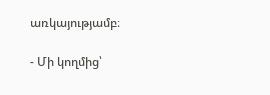առկայությամբ։

- Մի կողմից՝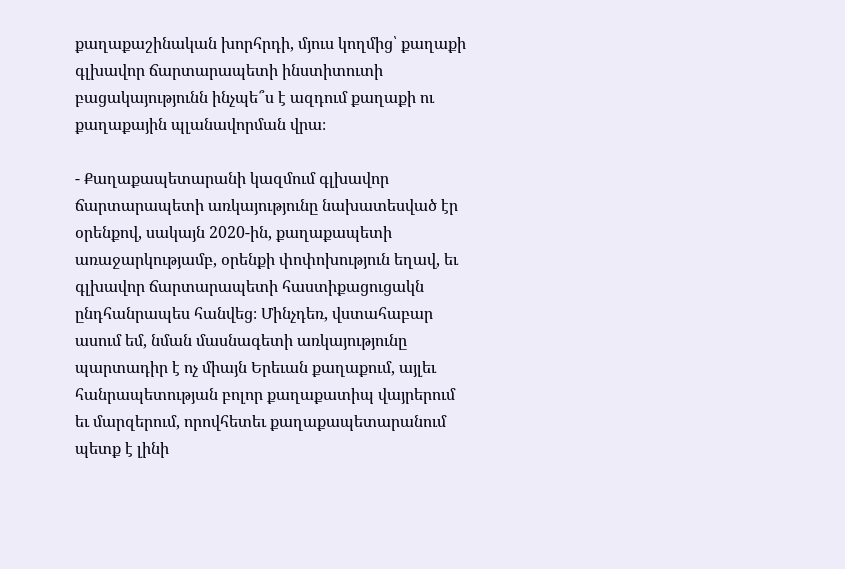քաղաքաշինական խորհրդի, մյուս կողմից՝ քաղաքի գլխավոր ճարտարապետի ինստիտուտի բացակայությունն ինչպե՞ս է ազդում քաղաքի ու քաղաքային պլանավորման վրա։

- Քաղաքապետարանի կազմում գլխավոր ճարտարապետի առկայությունը նախատեսված էր օրենքով, սակայն 2020-ին, քաղաքապետի առաջարկությամբ, օրենքի փոփոխություն եղավ, եւ գլխավոր ճարտարապետի հաստիքացուցակն ընդհանրապես հանվեց։ Մինչդեռ, վստահաբար ասում եմ, նման մասնագետի առկայությունը պարտադիր է ոչ միայն Երեւան քաղաքում, այլեւ հանրապետության բոլոր քաղաքատիպ վայրերում եւ մարզերում, որովհետեւ քաղաքապետարանում պետք է լինի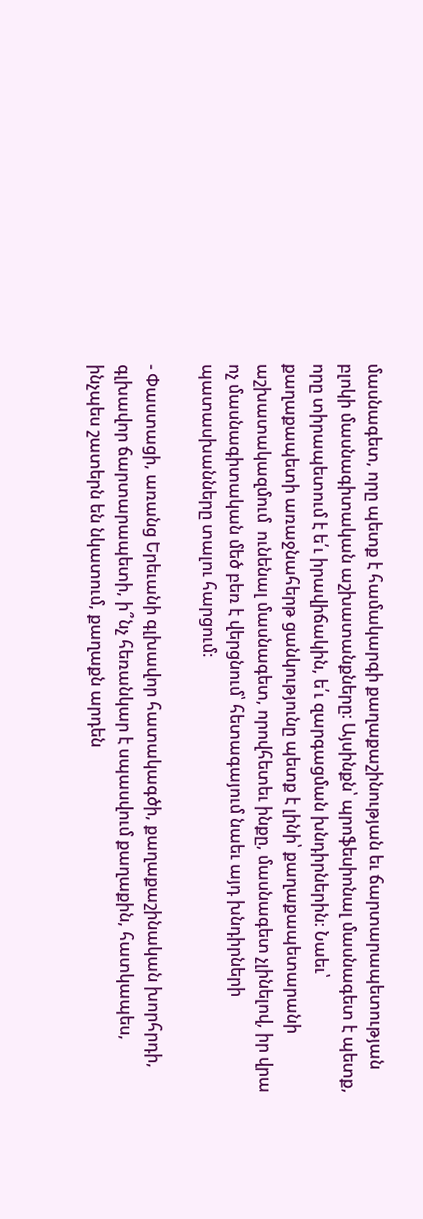մասնագետ, որը պետք է համակարգի քաղաքաշինության եւ ճարտարապետության բլոկի մասնագիտական աշխատանքները։ Այսինքն՝ պրոֆեսիոնալ մասնագետ է պետք, որը տիրապետում է ե՛ւ իրավիճակին, ե՛ւ զարգացման խնդիրներին։ Նաեւ՝ քաղաքապետի առաջնահերթ ցանկությունը պետք է լինի՝ քաղաքապետարանի աշխատակազմում  ունենալ մասնագետ, որովհետեւ ինքը, մասնագետ չլինելով, իր վրա ոչ մասնագիտական մեծ բեռ է վերցնում՝ հետագայում նաեւ այդ խնդիրների պատասխանները տալու հարցում։

- Փաստացի, առանց Երեւանի գլխավոր հատակագծի, քաղաքաշինական խորհրդի, գլխավոր ճարտարապետի, ի՞նչ հեռանկար է սպասվում քաղաքին, հատկապես, ինչպես շատերն են նկատում, քաղաքն արդեն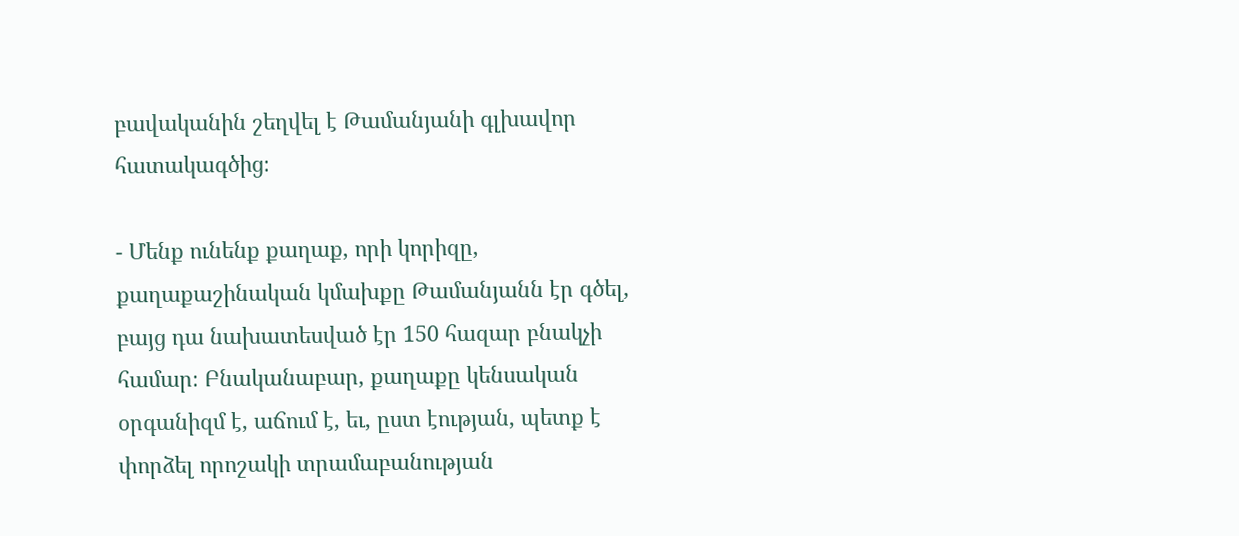բավականին շեղվել է Թամանյանի գլխավոր հատակագծից։

- Մենք ունենք քաղաք, որի կորիզը, քաղաքաշինական կմախքը Թամանյանն էր գծել, բայց դա նախատեսված էր 150 հազար բնակչի համար։ Բնականաբար, քաղաքը կենսական օրգանիզմ է, աճում է, եւ, ըստ էության, պետք է փորձել որոշակի տրամաբանության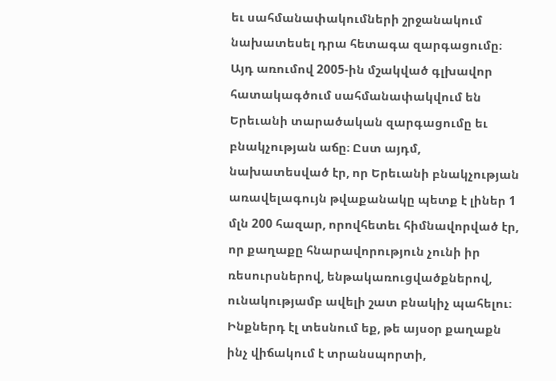եւ սահմանափակումների շրջանակում նախատեսել դրա հետագա զարգացումը։ Այդ առումով 2005-ին մշակված գլխավոր հատակագծում սահմանափակվում են Երեւանի տարածական զարգացումը եւ բնակչության աճը։ Ըստ այդմ, նախատեսված էր, որ Երեւանի բնակչության առավելագույն թվաքանակը պետք է լիներ 1 մլն 200 հազար, որովհետեւ հիմնավորված էր, որ քաղաքը հնարավորություն չունի իր ռեսուրսներով, ենթակառուցվածքներով, ունակությամբ ավելի շատ բնակիչ պահելու։ Ինքներդ էլ տեսնում եք, թե այսօր քաղաքն ինչ վիճակում է տրանսպորտի,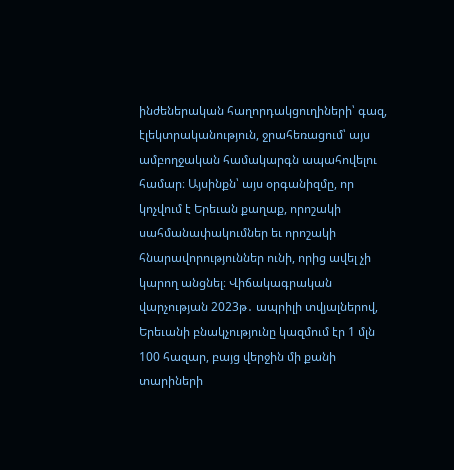ինժեներական հաղորդակցուղիների՝ գազ, էլեկտրականություն, ջրահեռացում՝ այս ամբողջական համակարգն ապահովելու համար։ Այսինքն՝ այս օրգանիզմը, որ կոչվում է Երեւան քաղաք, որոշակի սահմանափակումներ եւ որոշակի հնարավորություններ ունի, որից ավել չի կարող անցնել։ Վիճակագրական վարչության 2023թ․ ապրիլի տվյալներով, Երեւանի բնակչությունը կազմում էր 1 մլն 100 հազար, բայց վերջին մի քանի տարիների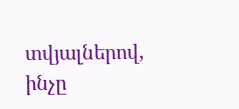տվյալներով, ինչը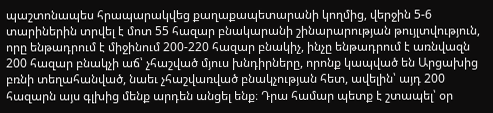պաշտոնապես հրապարակվեց քաղաքապետարանի կողմից, վերջին 5-6 տարիներին տրվել է մոտ 55 հազար բնակարանի շինարարության թույլտվություն, որը ենթադրում է միջինում 200-220 հազար բնակիչ, ինչը ենթադրում է առնվազն 200 հազար բնակչի աճ՝ չհաշված մյուս խնդիրները, որոնք կապված են Արցախից բռնի տեղահանված, նաեւ չհաշվառված բնակչության հետ, ավելին՝ այդ 200 հազարն այս գլխից մենք արդեն անցել ենք։ Դրա համար պետք է շտապել՝ օր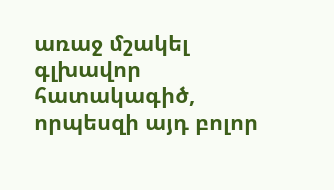առաջ մշակել գլխավոր հատակագիծ, որպեսզի այդ բոլոր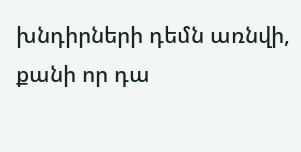խնդիրների դեմն առնվի, քանի որ դա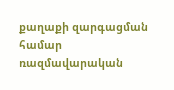քաղաքի զարգացման համար ռազմավարական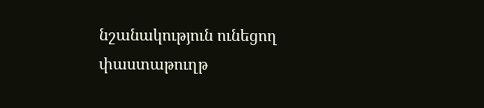նշանակություն ունեցող փաստաթուղթ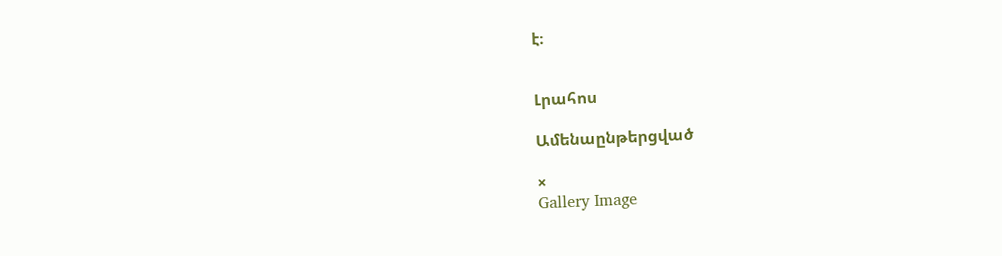է։


Լրահոս

Ամենաընթերցված

×
Gallery Image